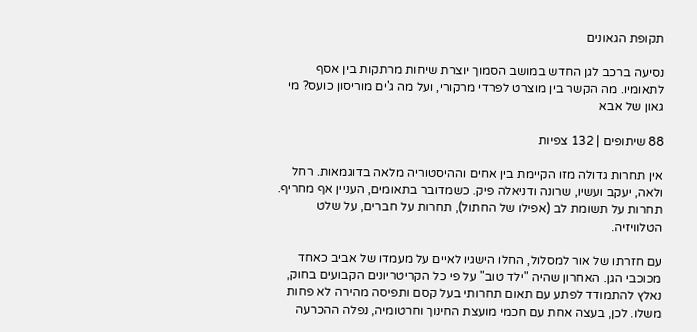תקופת הגאונים

נסיעה ברכב לגן החדש במושב הסמוך יוצרת שיחות מרתקות בין אסף לתאומיו. מה הקשר בין מוצרט לפרדי מרקורי, ועל מה ג'ים מוריסון כועס? מי גאון של אבא

88 שיתופים | 132 צפיות

אין תחרות גדולה מזו הקיימת בין אחים וההיסטוריה מלאה בדוגמאות. רחל ולאה, יעקב ועשיו, שרונה ודניאלה פיק. כשמדובר בתאומים, העניין אף מחריף. תחרות על תשומת לב (אפילו של החתול), תחרות על חברים, על שלט הטלוויזיה.

עם חזרתו של אור למסלול, החלו הישגיו לאיים על מעמדו של אביב כאחד מכוכבי הגן. האחרון שהיה "ילד טוב" על פי כל הקריטריונים הקבועים בחוק, נאלץ להתמודד לפתע עם תאום תחרותי בעל קסם ותפיסה מהירה לא פחות משלו. לכן, בעצה אחת עם חכמי מועצת החינוך וחרטומיה, נפלה ההכרעה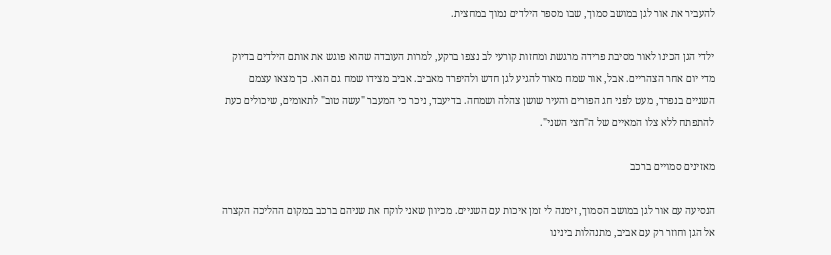להעביר את אור לגן במושב סמוך, שבו מספר הילדים נמוך במחצית.

ילדי הגן הכינו לאור מסיבת פרידה מרגשת ומחזות קורעי לב נצפו ברקע, למרות העובדה שהוא פוגש את אותם הילדים בדיוק מדי יום אחר הצהריים. אבל, אור שמח מאוד להגיע לגן חדש ולהיפרד מאביב. אביב מצידו שמח גם הוא. כך מצאו עצמם השניים בנפרד, מעט לפני חג הפורים והעיר שושן צהלה ושמחה. בדיעבד, ניכר כי המעבר "עשה טוב" לתאומים, שיכולים כעת להתפתח ללא צלו המאיים של ה"חצי השני".

מאזינים סמויים ברכב

הנסיעה עם אור לגן במושב הסמוך, זימנה לי זמן איכות עם השניים. מכיוון שאני לוקח את שניהם ברכב במקום ההליכה הקצרה אל הגן וחוזר רק עם אביב, מתנהלות בינינו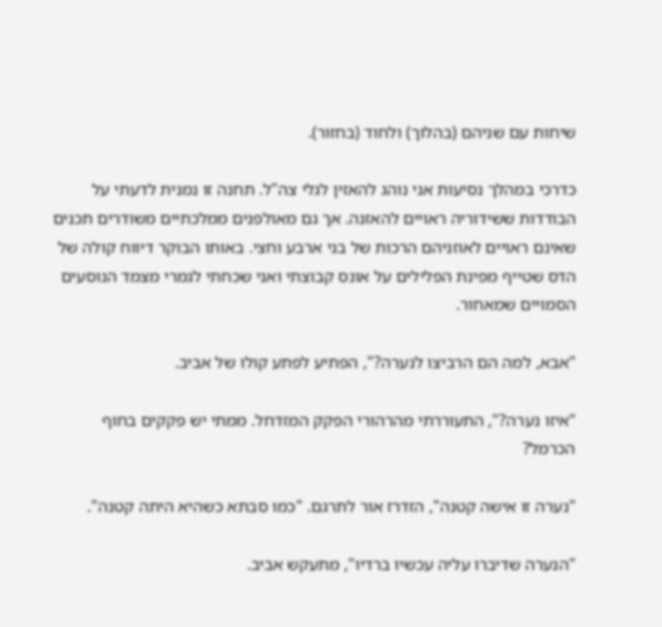שיחות עם שניהם (בהלוך) ולחוד (בחזור).

כדרכי במהלך נסיעות אני נוהג להאזין לגלי צה"ל. תחנה זו נמנית לדעתי על הבודדות ששידוריה ראויים להאזנה. אך גם מאולפנים ממלכתיים משודרים תכנים שאינם ראויים לאוזניהם הרכות של בני ארבע וחצי. באותו הבוקר דיווח קולה של הדס שטייף מפינת הפלילים על אונס קבוצתי ואני שכחתי לגמרי מצמד הנוסעים הסמויים שמאחור.

"אבא, למה הם הרביצו לנערה?", הפתיע לפתע קולו של אביב.

"איזו נערה?", התעוררתי מהרהורי הפקק המזדחל. ממתי יש פקקים בחוף הכרמל?

"נערה זו אישה קטנה", הזדרז אור לתרגם. "כמו סבתא כשהיא היתה קטנה".

"הנערה שדיברו עליה עכשיו ברדיו", מתעקש אביב.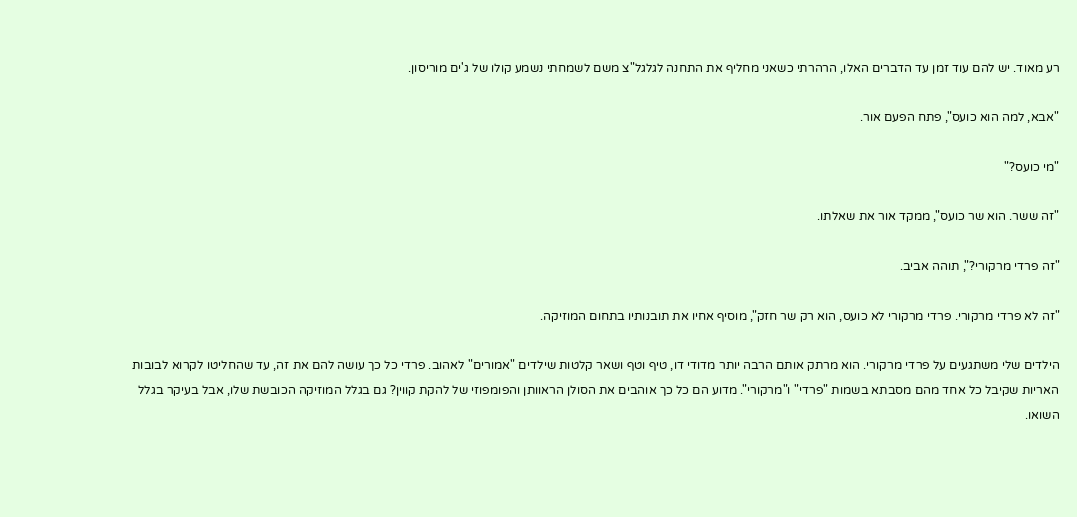רע מאוד. יש להם עוד זמן עד הדברים האלו, הרהרתי כשאני מחליף את התחנה לגלגל"צ משם לשמחתי נשמע קולו של ג'ים מוריסון.

"אבא, למה הוא כועס", פתח הפעם אור.

"מי כועס?"

"זה ששר. הוא שר כועס", ממקד אור את שאלתו.

"זה פרדי מרקורי?", תוהה אביב.

"זה לא פרדי מרקורי. פרדי מרקורי לא כועס, הוא רק שר חזק", מוסיף אחיו את תובנותיו בתחום המוזיקה.

הילדים שלי משתגעים על פרדי מרקורי. הוא מרתק אותם הרבה יותר מדודי דו, טיף וטף ושאר קלטות שילדים "אמורים" לאהוב. פרדי כל כך עושה להם את זה, עד שהחליטו לקרוא לבובות האריות שקיבל כל אחד מהם מסבתא בשמות "פרדי" ו"מרקורי". מדוע הם כל כך אוהבים את הסולן הראוותן והפומפוזי של להקת קווין? גם בגלל המוזיקה הכובשת שלו, אבל בעיקר בגלל השואו.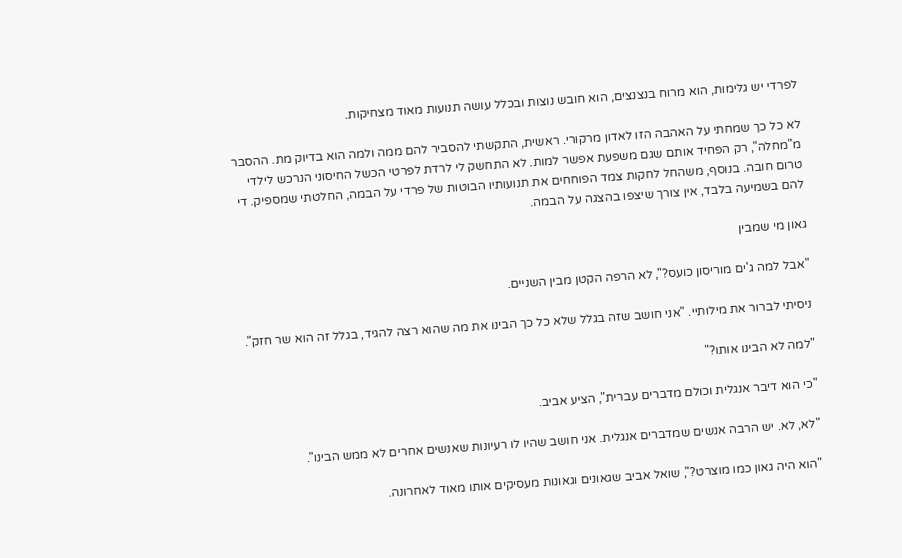לפרדי יש גלימות, הוא מרוח בנצנצים, הוא חובש נוצות ובכלל עושה תנועות מאוד מצחיקות.

לא כל כך שמחתי על האהבה הזו לאדון מרקורי. ראשית, התקשתי להסביר להם ממה ולמה הוא בדיוק מת. ההסבר מ"מחלה", רק הפחיד אותם שגם משפעת אפשר למות. לא התחשק לי לרדת לפרטי הכשל החיסוני הנרכש לילדי טרום חובה. בנוסף, משהחל לחקות צמד הפוחחים את תנועותיו הבוטות של פרדי על הבמה, החלטתי שמספיק. די להם בשמיעה בלבד, אין צורך שיצפו בהצגה על הבמה.

גאון מי שמבין

"אבל למה ג'ים מוריסון כועס?", לא הרפה הקטן מבין השניים.

ניסיתי לברור את מילותיי. "אני חושב שזה בגלל שלא כל כך הבינו את מה שהוא רצה להגיד, בגלל זה הוא שר חזק".

"למה לא הבינו אותו?"

"כי הוא דיבר אנגלית וכולם מדברים עברית", הציע אביב.

"לא, לא. יש הרבה אנשים שמדברים אנגלית. אני חושב שהיו לו רעיונות שאנשים אחרים לא ממש הבינו".

"הוא היה גאון כמו מוצרט?", שואל אביב שגאונים וגאונות מעסיקים אותו מאוד לאחרונה.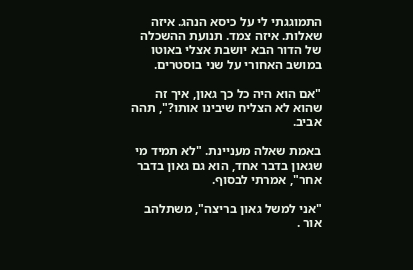התמוגגתי לי על כיסא הנהג. איזה שאלות. איזה צמד. תנועת ההשכלה של הדור הבא יושבת אצלי באוטו במושב האחורי על שני בוסטרים.

"אם הוא היה כל כך גאון, איך זה שהוא לא הצליח שיבינו אותו?", תהה אביב.

באמת שאלה מעניינת. "לא תמיד מי שגאון בדבר אחד, הוא גם גאון בדבר אחר", אמרתי לבסוף.

"אני למשל גאון בריצה", משתלהב אור .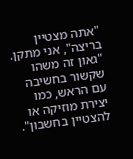"אתה מצטיין בריצה", אני מתקן. "גאון זה משהו שקשור בחשיבה עם הראש, כמו יצירת מוזיקה או להצטיין בחשבון".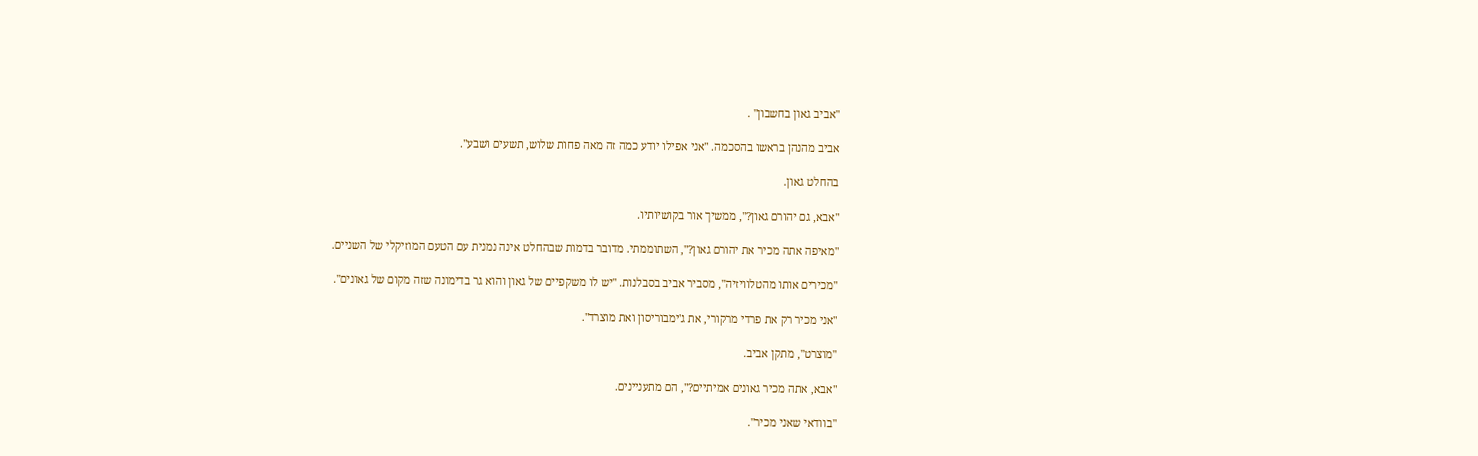"אביב גאון בחשבון" .

אביב מהנהן בראשו בהסכמה. "אני אפילו יודע כמה זה מאה פחות שלוש, תשעים ושבע".

בהחלט גאון.

"אבא, גם יהורם גאון?", ממשיך אור בקושיותיו.

"מאיפה אתה מכיר את יהורם גאון?", השתוממתי. מדובר בדמות שבהחלט אינה נמנית עם הטעם המוזיקלי של השניים.

"מכירים אותו מהטלוויזיה", מסביר אביב בסבלנות. "יש לו משקפיים של גאון והוא גר בדימונה שזה מקום של גאונים".

"אני מכיר רק את פרדי מרקורי, את ג'ימבוריסון ואת מוצרד".

"מוצרט", מתקן אביב.

"אבא, אתה מכיר גאונים אמיתיים?", הם מתעניינים.

"בוודאי שאני מכיר".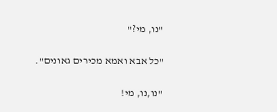"נו, מי?"

"כל אבא ואמא מכירים גאונים".

"נו,נו, מי!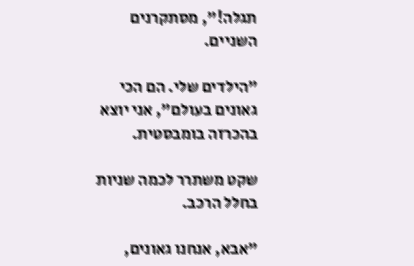תגלה!", מסתקרנים השניים.

"הילדים שלי. הם הכי גאונים בעולם", אני יוצא בהכרזה בומבסטית.

שקט משתרר לכמה שניות בחלל הרכב.

"אבא, אנחנו גאונים,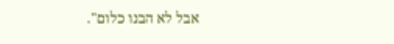אבל לא הבנו כלום".